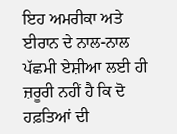ਇਹ ਅਮਰੀਕਾ ਅਤੇ ਈਰਾਨ ਦੇ ਨਾਲ-ਨਾਲ ਪੱਛਮੀ ਏਸ਼ੀਆ ਲਈ ਹੀ ਜ਼ਰੂਰੀ ਨਹੀਂ ਹੈ ਕਿ ਦੋ ਹਫ਼ਤਿਆਂ ਦੀ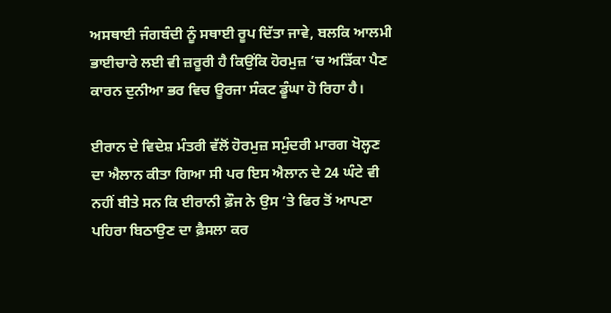ਅਸਥਾਈ ਜੰਗਬੰਦੀ ਨੂੰ ਸਥਾਈ ਰੂਪ ਦਿੱਤਾ ਜਾਵੇ, ਬਲਕਿ ਆਲਮੀ ਭਾਈਚਾਰੇ ਲਈ ਵੀ ਜ਼ਰੂਰੀ ਹੈ ਕਿਉਂਕਿ ਹੋਰਮੁਜ਼ ’ਚ ਅੜਿੱਕਾ ਪੈਣ ਕਾਰਨ ਦੁਨੀਆ ਭਰ ਵਿਚ ਊਰਜਾ ਸੰਕਟ ਡੂੰਘਾ ਹੋ ਰਿਹਾ ਹੈ।

ਈਰਾਨ ਦੇ ਵਿਦੇਸ਼ ਮੰਤਰੀ ਵੱਲੋਂ ਹੋਰਮੁਜ਼ ਸਮੁੰਦਰੀ ਮਾਰਗ ਖੋਲ੍ਹਣ ਦਾ ਐਲਾਨ ਕੀਤਾ ਗਿਆ ਸੀ ਪਰ ਇਸ ਐਲਾਨ ਦੇ 24 ਘੰਟੇ ਵੀ ਨਹੀਂ ਬੀਤੇ ਸਨ ਕਿ ਈਰਾਨੀ ਫ਼ੌਜ ਨੇ ਉਸ ’ਤੇ ਫਿਰ ਤੋਂ ਆਪਣਾ ਪਹਿਰਾ ਬਿਠਾਉਣ ਦਾ ਫ਼ੈਸਲਾ ਕਰ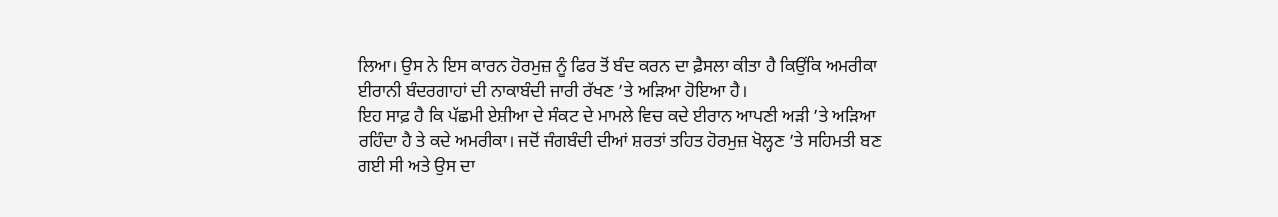ਲਿਆ। ਉਸ ਨੇ ਇਸ ਕਾਰਨ ਹੋਰਮੁਜ਼ ਨੂੰ ਫਿਰ ਤੋਂ ਬੰਦ ਕਰਨ ਦਾ ਫ਼ੈਸਲਾ ਕੀਤਾ ਹੈ ਕਿਉਂਕਿ ਅਮਰੀਕਾ ਈਰਾਨੀ ਬੰਦਰਗਾਹਾਂ ਦੀ ਨਾਕਾਬੰਦੀ ਜਾਰੀ ਰੱਖਣ ’ਤੇ ਅੜਿਆ ਹੋਇਆ ਹੈ।
ਇਹ ਸਾਫ਼ ਹੈ ਕਿ ਪੱਛਮੀ ਏਸ਼ੀਆ ਦੇ ਸੰਕਟ ਦੇ ਮਾਮਲੇ ਵਿਚ ਕਦੇ ਈਰਾਨ ਆਪਣੀ ਅੜੀ ’ਤੇ ਅੜਿਆ ਰਹਿੰਦਾ ਹੈ ਤੇ ਕਦੇ ਅਮਰੀਕਾ। ਜਦੋਂ ਜੰਗਬੰਦੀ ਦੀਆਂ ਸ਼ਰਤਾਂ ਤਹਿਤ ਹੋਰਮੁਜ਼ ਖੋਲ੍ਹਣ ’ਤੇ ਸਹਿਮਤੀ ਬਣ ਗਈ ਸੀ ਅਤੇ ਉਸ ਦਾ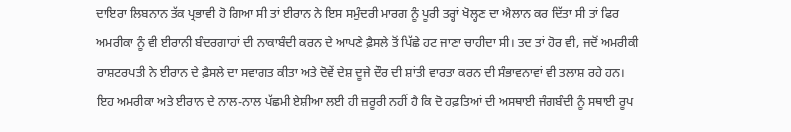ਦਾਇਰਾ ਲਿਬਨਾਨ ਤੱਕ ਪ੍ਰਭਾਵੀ ਹੋ ਗਿਆ ਸੀ ਤਾਂ ਈਰਾਨ ਨੇ ਇਸ ਸਮੁੰਦਰੀ ਮਾਰਗ ਨੂੰ ਪੂਰੀ ਤਰ੍ਹਾਂ ਖੋਲ੍ਹਣ ਦਾ ਐਲਾਨ ਕਰ ਦਿੱਤਾ ਸੀ ਤਾਂ ਫਿਰ ਅਮਰੀਕਾ ਨੂੰ ਵੀ ਈਰਾਨੀ ਬੰਦਰਗਾਹਾਂ ਦੀ ਨਾਕਾਬੰਦੀ ਕਰਨ ਦੇ ਆਪਣੇ ਫ਼ੈਸਲੇ ਤੋਂ ਪਿੱਛੇ ਹਟ ਜਾਣਾ ਚਾਹੀਦਾ ਸੀ। ਤਦ ਤਾਂ ਹੋਰ ਵੀ, ਜਦੋਂ ਅਮਰੀਕੀ ਰਾਸ਼ਟਰਪਤੀ ਨੇ ਈਰਾਨ ਦੇ ਫ਼ੈਸਲੇ ਦਾ ਸਵਾਗਤ ਕੀਤਾ ਅਤੇ ਦੋਵੇਂ ਦੇਸ਼ ਦੂਜੇ ਦੌਰ ਦੀ ਸ਼ਾਂਤੀ ਵਾਰਤਾ ਕਰਨ ਦੀ ਸੰਭਾਵਨਾਵਾਂ ਵੀ ਤਲਾਸ਼ ਰਹੇ ਹਨ।
ਇਹ ਅਮਰੀਕਾ ਅਤੇ ਈਰਾਨ ਦੇ ਨਾਲ-ਨਾਲ ਪੱਛਮੀ ਏਸ਼ੀਆ ਲਈ ਹੀ ਜ਼ਰੂਰੀ ਨਹੀਂ ਹੈ ਕਿ ਦੋ ਹਫ਼ਤਿਆਂ ਦੀ ਅਸਥਾਈ ਜੰਗਬੰਦੀ ਨੂੰ ਸਥਾਈ ਰੂਪ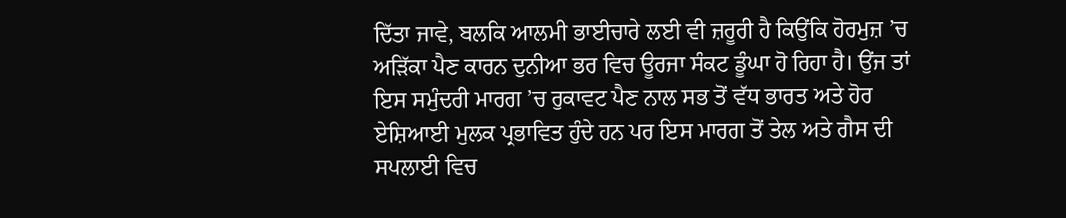ਦਿੱਤਾ ਜਾਵੇ, ਬਲਕਿ ਆਲਮੀ ਭਾਈਚਾਰੇ ਲਈ ਵੀ ਜ਼ਰੂਰੀ ਹੈ ਕਿਉਂਕਿ ਹੋਰਮੁਜ਼ ’ਚ ਅੜਿੱਕਾ ਪੈਣ ਕਾਰਨ ਦੁਨੀਆ ਭਰ ਵਿਚ ਊਰਜਾ ਸੰਕਟ ਡੂੰਘਾ ਹੋ ਰਿਹਾ ਹੈ। ਉਂਜ ਤਾਂ ਇਸ ਸਮੁੰਦਰੀ ਮਾਰਗ ’ਚ ਰੁਕਾਵਟ ਪੈਣ ਨਾਲ ਸਭ ਤੋਂ ਵੱਧ ਭਾਰਤ ਅਤੇ ਹੋਰ ਏਸ਼ਿਆਈ ਮੁਲਕ ਪ੍ਰਭਾਵਿਤ ਹੁੰਦੇ ਹਨ ਪਰ ਇਸ ਮਾਰਗ ਤੋਂ ਤੇਲ ਅਤੇ ਗੈਸ ਦੀ ਸਪਲਾਈ ਵਿਚ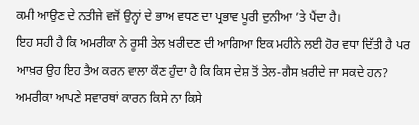ਕਮੀ ਆਉਣ ਦੇ ਨਤੀਜੇ ਵਜੋਂ ਉਨ੍ਹਾਂ ਦੇ ਭਾਅ ਵਧਣ ਦਾ ਪ੍ਰਭਾਵ ਪੂਰੀ ਦੁਨੀਆ ’ਤੇ ਪੈਂਦਾ ਹੈ।
ਇਹ ਸਹੀ ਹੈ ਕਿ ਅਮਰੀਕਾ ਨੇ ਰੂਸੀ ਤੇਲ ਖ਼ਰੀਦਣ ਦੀ ਆਗਿਆ ਇਕ ਮਹੀਨੇ ਲਈ ਹੋਰ ਵਧਾ ਦਿੱਤੀ ਹੈ ਪਰ ਆਖ਼ਰ ਉਹ ਇਹ ਤੈਅ ਕਰਨ ਵਾਲਾ ਕੌਣ ਹੁੰਦਾ ਹੈ ਕਿ ਕਿਸ ਦੇਸ਼ ਤੋਂ ਤੇਲ-ਗੈਸ ਖ਼ਰੀਦੇ ਜਾ ਸਕਦੇ ਹਨ? ਅਮਰੀਕਾ ਆਪਣੇ ਸਵਾਰਥਾਂ ਕਾਰਨ ਕਿਸੇ ਨਾ ਕਿਸੇ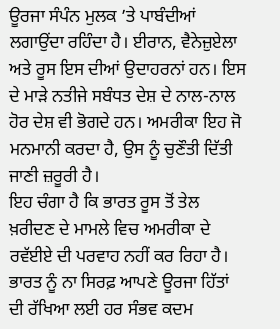ਊਰਜਾ ਸੰਪੰਨ ਮੁਲਕ ’ਤੇ ਪਾਬੰਦੀਆਂ ਲਗਾਉਂਦਾ ਰਹਿੰਦਾ ਹੈ। ਈਰਾਨ, ਵੈਨੇਜ਼ੁਏਲਾ ਅਤੇ ਰੂਸ ਇਸ ਦੀਆਂ ਉਦਾਹਰਨਾਂ ਹਨ। ਇਸ ਦੇ ਮਾੜੇ ਨਤੀਜੇ ਸਬੰਧਤ ਦੇਸ਼ ਦੇ ਨਾਲ-ਨਾਲ ਹੋਰ ਦੇਸ਼ ਵੀ ਭੋਗਦੇ ਹਨ। ਅਮਰੀਕਾ ਇਹ ਜੋ ਮਨਮਾਨੀ ਕਰਦਾ ਹੈ, ਉਸ ਨੂੰ ਚੁਣੌਤੀ ਦਿੱਤੀ ਜਾਣੀ ਜ਼ਰੂਰੀ ਹੈ।
ਇਹ ਚੰਗਾ ਹੈ ਕਿ ਭਾਰਤ ਰੂਸ ਤੋਂ ਤੇਲ ਖ਼ਰੀਦਣ ਦੇ ਮਾਮਲੇ ਵਿਚ ਅਮਰੀਕਾ ਦੇ ਰਵੱਈਏ ਦੀ ਪਰਵਾਹ ਨਹੀਂ ਕਰ ਰਿਹਾ ਹੈ। ਭਾਰਤ ਨੂੰ ਨਾ ਸਿਰਫ਼ ਆਪਣੇ ਊਰਜਾ ਹਿੱਤਾਂ ਦੀ ਰੱਖਿਆ ਲਈ ਹਰ ਸੰਭਵ ਕਦਮ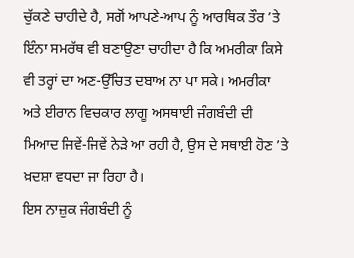ਚੁੱਕਣੇ ਚਾਹੀਦੇ ਹੈ, ਸਗੋਂ ਆਪਣੇ-ਆਪ ਨੂੰ ਆਰਥਿਕ ਤੌਰ ’ਤੇ ਇੰਨਾ ਸਮਰੱਥ ਵੀ ਬਣਾਉਣਾ ਚਾਹੀਦਾ ਹੈ ਕਿ ਅਮਰੀਕਾ ਕਿਸੇ ਵੀ ਤਰ੍ਹਾਂ ਦਾ ਅਣ-ਉੱਚਿਤ ਦਬਾਅ ਨਾ ਪਾ ਸਕੇ। ਅਮਰੀਕਾ ਅਤੇ ਈਰਾਨ ਵਿਚਕਾਰ ਲਾਗੂ ਅਸਥਾਈ ਜੰਗਬੰਦੀ ਦੀ ਮਿਆਦ ਜਿਵੇਂ-ਜਿਵੇਂ ਨੇੜੇ ਆ ਰਹੀ ਹੈ, ਉਸ ਦੇ ਸਥਾਈ ਹੋਣ ’ਤੇ ਖ਼ਦਸ਼ਾ ਵਧਦਾ ਜਾ ਰਿਹਾ ਹੈ।
ਇਸ ਨਾਜ਼ੁਕ ਜੰਗਬੰਦੀ ਨੂੰ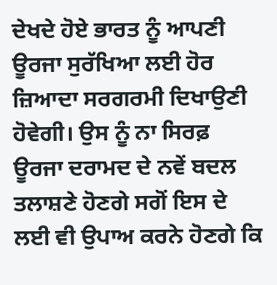ਦੇਖਦੇ ਹੋਏ ਭਾਰਤ ਨੂੰ ਆਪਣੀ ਊਰਜਾ ਸੁਰੱਖਿਆ ਲਈ ਹੋਰ ਜ਼ਿਆਦਾ ਸਰਗਰਮੀ ਦਿਖਾਉਣੀ ਹੋਵੇਗੀ। ਉਸ ਨੂੰ ਨਾ ਸਿਰਫ਼ ਊਰਜਾ ਦਰਾਮਦ ਦੇ ਨਵੇਂ ਬਦਲ ਤਲਾਸ਼ਣੇ ਹੋਣਗੇ ਸਗੋਂ ਇਸ ਦੇ ਲਈ ਵੀ ਉਪਾਅ ਕਰਨੇ ਹੋਣਗੇ ਕਿ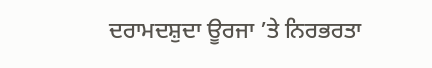ਦਰਾਮਦਸ਼ੁਦਾ ਊਰਜਾ ’ਤੇ ਨਿਰਭਰਤਾ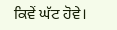ਕਿਵੇਂ ਘੱਟ ਹੋਵੇ।